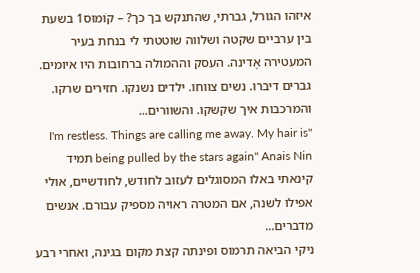איזהו הגורל, גברתי, שהתנקש בך כך? – קוֹמוּס1 בשעת בין ערביים שקטה ושלווה שוטטתי לי בנחת בעיר המעטירה אֶדינה. העסק וההמולה ברחובות היו איומים. גברים דיברו. נשים צווחו. ילדים נשנקו. חזירים שרקו. והמרכבות איך שקשקו. והשוורים...
"I'm restless. Things are calling me away. My hair is being pulled by the stars again" Anais Nin תמיד קינאתי באלו המסוגלים לעזוב לחודש, לחודשיים, אולי אפילו לשנה, אם המטרה ראויה מספיק עבורם. אנשים מדברים...
ניקי הביאה תרמוס ופינתה קצת מקום בגינה, ואחרי רבע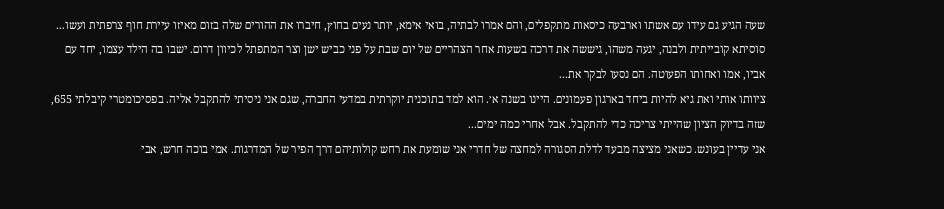שעה הגיע גם עידו עם אשתו וארבעה כיסאות מתקפלים, והם אמרו לבתיה, בואי אימא, יותר נעים בחוץ, חיברו את ההורים שלה בזום מאיזו עיירת חוף צרפתית ועשו...
סוסיתא קובייתית ולבנה, יגעה משהו, גיששה את דרכה בשעות אחר הצהריים של יום שבת על פני כביש ישן וצר המתפתל לכיוון דרום. ישבו בה הילד עצמו, יחד עם אביו, אמו ואחותו הפעוטה. הם נסעו לבקר את...
ציוותו אותי ואת גיא להיות ביחד בארגון פעמונים. היינו בשנה א׳. הוא למד בתוכנית יוקרתית במדעי החברה, שגם אני ניסיתי להתקבל אליה. בפסיכומטרי קיבלתי 655, שזה בדיוק הציון שהייתי צריכה כדי להתקבל. אבל אחרי כמה ימים...
אני עדיין בעונש. כשאני מציצה מבעד לדלת הסגורה למחצה של חדרי אני שומעת את רחש קולותיהם דרך הפיר של המדרגות. אמי בוכה חרש, אבי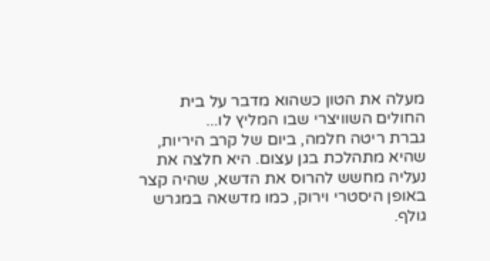מעלה את הטון כשהוא מדבר על בית החולים השוויצרי שבו המליץ לו...
גברת ריטה חלמה, ביום של קרב היריות, שהיא מתהלכת בגן עצום. היא חלצה את נעליה מחשש להרוס את הדשא, שהיה קצר באופן היסטרי וירוק, כמו מדשאה במגרש גולף.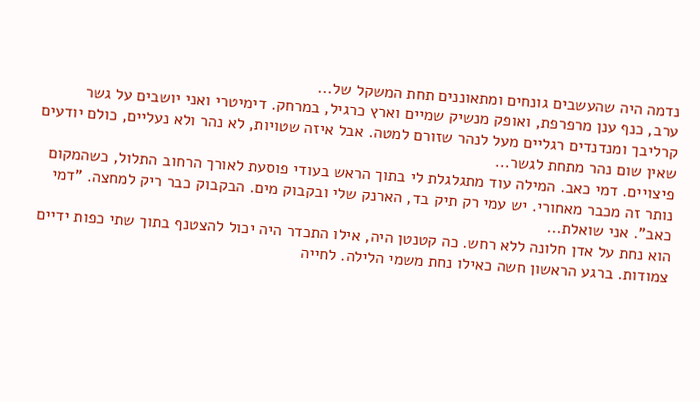נדמה היה שהעשבים גונחים ומתאוננים תחת המשקל של...
ערב, כנף ענן מרפרפת, ואופק מנשיק שמיים וארץ כרגיל, במרחק. דימיטרי ואני יושבים על גשר קרליבך ומנדנדים רגליים מעל לנהר שזורם למטה. אבל איזה שטויות, לא נהר ולא נעליים, כולם יודעים שאין שום נהר מתחת לגשר...
פיצויים. דמי כאב. המילה עוד מתגלגלת לי בתוך הראש בעודי פוסעת לאורך הרחוב התלול, כשהמקום נותר זה מכבר מאחורי. יש עמי רק תיק בד, הארנק שלי ובקבוק מים. הבקבוק כבר ריק למחצה. "דמי כאב". אני שואלת...
הוא נחת על אדן חלונה ללא רחש. כה קטנטן היה, אילו התכדר היה יכול להצטנף בתוך שתי כפות ידיים צמודות. ברגע הראשון חשה כאילו נחת משמי הלילה. לחייה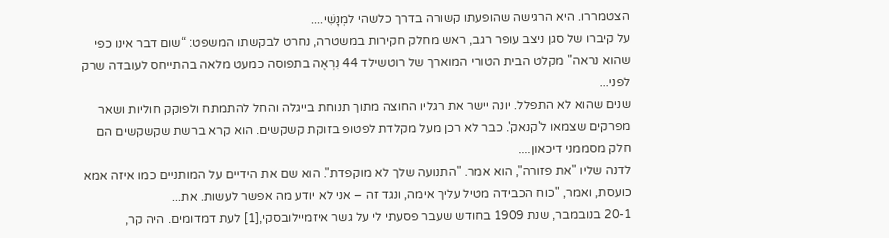הצטמררו. היא הרגישה שהופעתו קשורה בדרך כלשהי למְנָשִׁי....
על קיברו של סגן ניצב עופר רגב, ראש מחלק חקירות במשטרה, נחרט לבקשתו המשפט: “שום דבר אינו כפי שהוא נראה" מקלט הבית הטורי המוארך של רוטשילד 44 נִרְאֶה בתפוסה כמעט מלאה בהתייחס לעובדה שרק לפני...
שנים שהוא לא התפלל. יונה יישר את רגליו החוצה מתוך תנוחת בייגלה והחל להתמתח ולפוקק חוליות ושאר מפרקים שצמאו ל'קנאק'. כבר לא רכן מעל מקלדת לפטופ בזוקת קשקשים. הוא קרא ברשת שקשקשים הם חלק מסממני דיכאון....
לדנה שליו "את פזורה", הוא אמר. "התנועה שלך לא מוקפדת". הוא שם את הידיים על המותניים כמו איזה אמא כועסת, ואמר, "כוח הכבידה מטיל עליך אימה, ונגד זה – אני לא יודע מה אפשר לעשות. את...
20-1 בנובמבר, שנת 1909 בחודש שעבר פסעתי לי על גשר איזמיילובסקי,[1] לעת דמדומים. היה קר,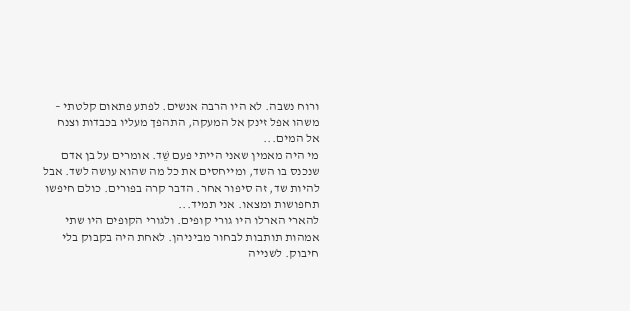ורוח נשבה. לא היו הרבה אנשים. לפתע פתאום קלטתי – משהו אפל זינק אל המעקה, התהפך מעליו בכבדות וצנח אל המים...
מי היה מאמין שאני הייתי פעם שֵׁד. אומרים על בן אדם שנכנס בו השד, ומייחסים את כל מה שהוא עושה לשד. אבל להיות שד, זה סיפור אחר. הדבר קרה בפורים. כולם חיפשו תחפושות ומצאו. אני תמיד...
להארי הארלו היו גורי קופים. ולגורי הקופים היו שתי אמהות תותבות לבחור מביניהן. לאחת היה בקבוק בלי חיבוק. לשנייה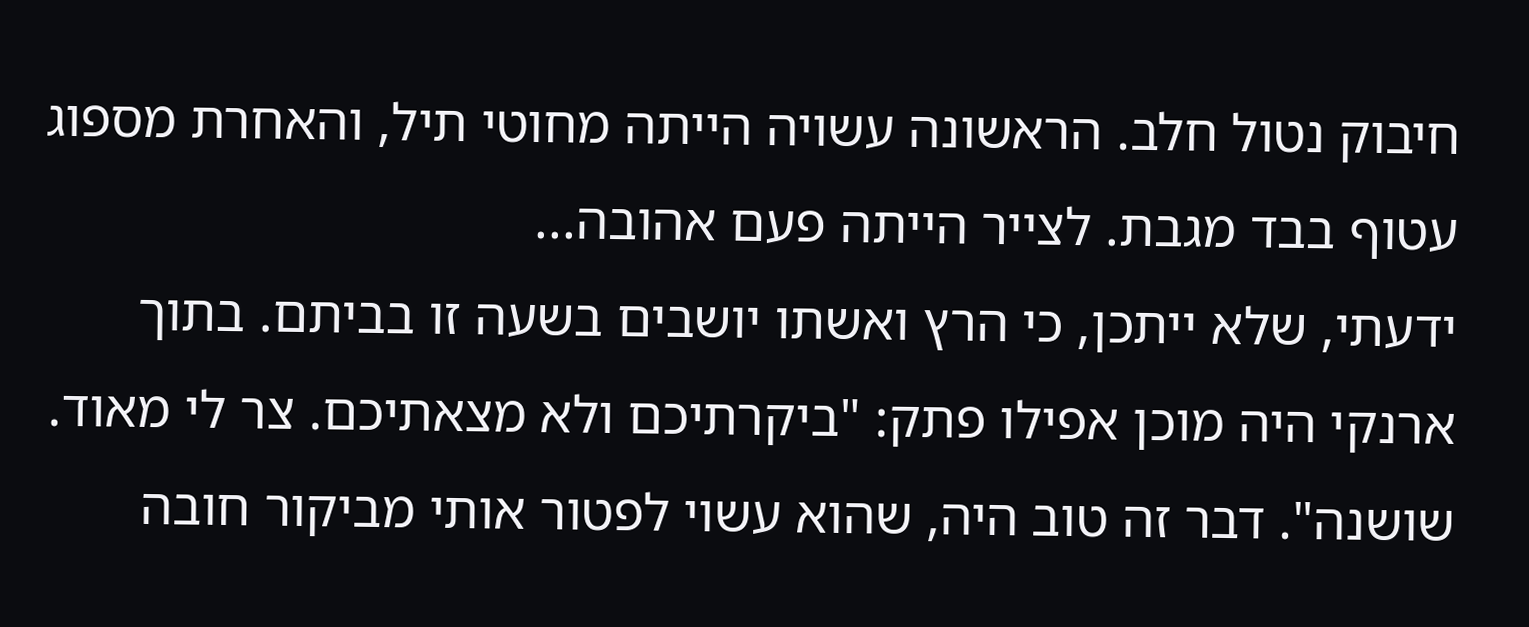חיבוק נטול חלב. הראשונה עשויה הייתה מחוטי תיל, והאחרת מספוג עטוף בבד מגבת. לצייר הייתה פעם אהובה...
ידעתי, שלא ייתכן, כי הרץ ואשתו יושבים בשעה זו בביתם. בתוך ארנקי היה מוכן אפילו פתק: "ביקרתיכם ולא מצאתיכם. צר לי מאוד. שושנה". דבר זה טוב היה, שהוא עשוי לפטור אותי מביקור חובה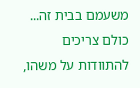משעמם בבית זה...
כולם צריכים להתוודות על משהו,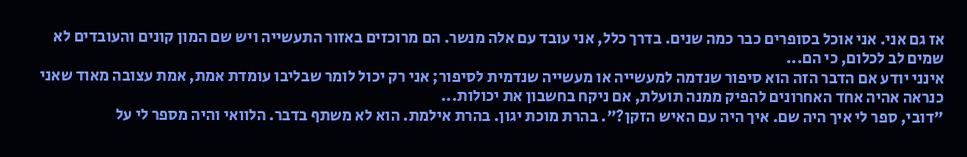אז גם אני. אני אוכל בסופרים כבר כמה שנים. בדרך כלל, אני עובד עם אלה מנשר. הם מרוכזים באזור התעשייה ויש שם המון קונים והעובדים לא שמים לב לכלום, כי הם...
אינני יודע אם הדבר הזה הוא סיפור שנדמה למעשייה או מעשייה שנדמית לסיפור; אני רק יכול לומר שבליבו עומדת אמת, אמת עצובה מאוד שאני כנראה אהיה אחד האחרונים להפיק ממנה תועלת, אם ניקח בחשבון את יכולות...
"דובי, ספר לי איך היה שם. איך היה עם האיש הזקן?". בהרת מוכת יגון. בהרת אילמת. הוא לא משתף בדבר. הלוואי והיה מספר לי על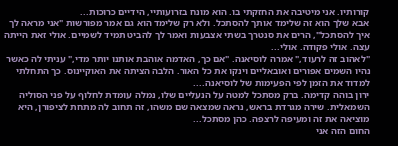קורותיו. אני מיטיבה את החזקתי בו. הוא מונח בזרועותיי, הידיים כרוכות...
אבא שלך הוא זה שלימד אותך להסתכל. ולא רק שלימד הוא גם אמר מפורשות "אני מראה לך איך להסתכל", הרים את סנטרך בשתי אצבעות ואמר לך להביט תמיד לשמיים. אולי זאת הייתה עצה. אולי פקודה. אולי...
"לאהוב זה לרעוד," אמרה לוסיאנה. "אם כך, האדמה אוהבת אותנו יותר מדי," עניתי לה כאשר נהיו השמים אפורים ואובאליים וינקו את כל האור. הלבה הציתה את האוקיינוס. כך התחלתי למדוד את הזמן לפי הפעימות של לוסיאנה....
ירון בוהה קדימה. ברק מסתכל למטה על הנעליים שלו, נמלה עומדת לחלוף על פני הסוליה השמאלית. שירה מגרדת בראש, נראה שמצאה שם משהו, זה תחוב לה מתחת לציפורן, היא מוציאה את זה ומעיפה לרצפה. כהן מסתכל...
החום הזה אני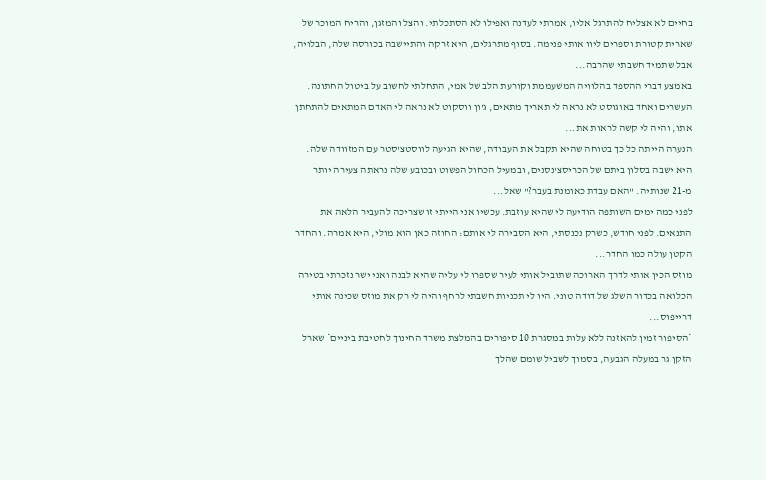בחיים לא אצליח להתרגל אליו, אמרתי לעדנה ואפילו לא הסתכלתי. והצל והמזגן, והריח המוכר של שארית קטורת וספרים ליוו אותי פנימה. בסוף מתרגלים, היא זרקה והתיישבה בכורסה שלה, הבלויה, אבל שתמיד חשבתי שהרבה...
באמצע דברי ההספד בהלוויה המשעממת וקורעת הלב של אמי, התחלתי לחשוב על ביטול החתונה. העשרים ואחד באוגוסט לא נראה לי תאריך מתאים, ג'ון ווסקוט לא נראה לי האדם המתאים להתחתן אתו, והיה לי קשה לראות את...
הנערה הייתה כל כך בטוחה שהיא תקבל את העבודה, שהיא הגיעה לווסטצ'סטר עם המזוודה שלה. היא ישבה בסלון ביתם של הכריסצ'נסנים, ובמעיל הכחול הפשוט ובכובע שלה נראתה צעירה יותר מ-21 שנותיה. "האם עבדת כאומנת בעבר?" שאל...
לפני כמה ימים השותפה הודיעה לי שהיא עוזבת. עכשיו אני הייתי זו שצריכה להעביר הלאה את התנאים. לפני חודש, כשרק נכנסתי, היא הסבירה לי אותם: החוזה כאן הוא מולי, היא אמרה. והחדר הקטן עולה כמו החדר...
מוזס הכין אותי לדרך הארוכה שתוביל אותי לעיר שספרו לי עליה שהיא לבנה ואני ישר נזכרתי בטירה הכלואה בכדור השלג של דודה טוני. היו לי תכניות חשבתי לרחף והיה לי רק את מוזס שכינה אותי דרייפוס...
*הסיפור זמין להאזנה ללא עלות במסגרת 10 סיפורים בהמלצת משרד החינוך לחטיבת ביניים* שארל הזקן גר במעלה הגבעה, בסמוך לשביל שומם שהלך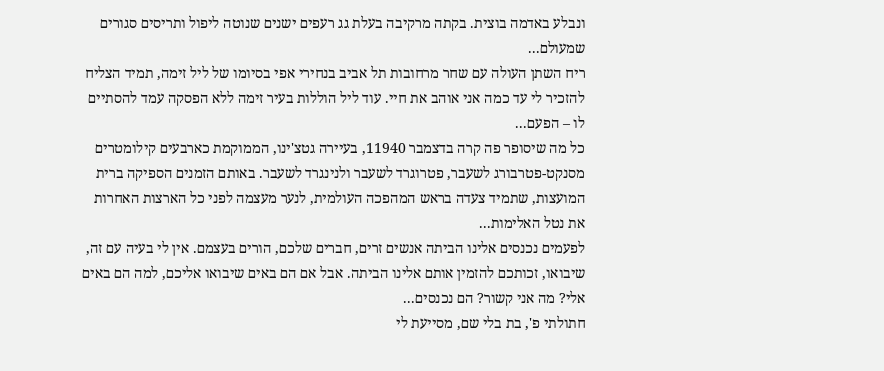ונבלע באדמה בוצית. בקתה מרקיבה בעלת גג רעפים ישנים שנוטה ליפול ותריסים סגורים שמעולם...
ריח השתן העולה עם שחר מרחובות תל אביב בנחירי אפי בסיומו של ליל זימה, תמיד הצליח להזכיר לי עד כמה אני אוהב את חיי. עוד ליל הוללות בעיר זימה ללא הפסקה עמד להסתיים לו – הפעם...
כל מה שיסופר פה קרה בדצמבר 11940, בעיירה גטצ'ינו, הממוקמת כארבעים קילומטרים מסנקט-פטרבורג לשעבר, פטרוגרד לשעבר ולנינגרד לשעבר. באותם הזמנים הספיקה ברית המועצות, שתמיד צעדה בראש המהפכה העולמית, לנער מעצמה לפני כל הארצות האחרות את נטל האלימות...
לפעמים נכנסים אלינו הביתה אנשים זרים, חברים שלכם, הורים בעצמם. אין לי בעיה עם זה, שיבואו, זכותכם להזמין אותם אלינו הביתה. אבל אם הם באים שיבואו אליכם, למה הם באים אלי? מה אני קשור? הם נכנסים...
חתולתי פ', בת בלי שם, מסייעת לי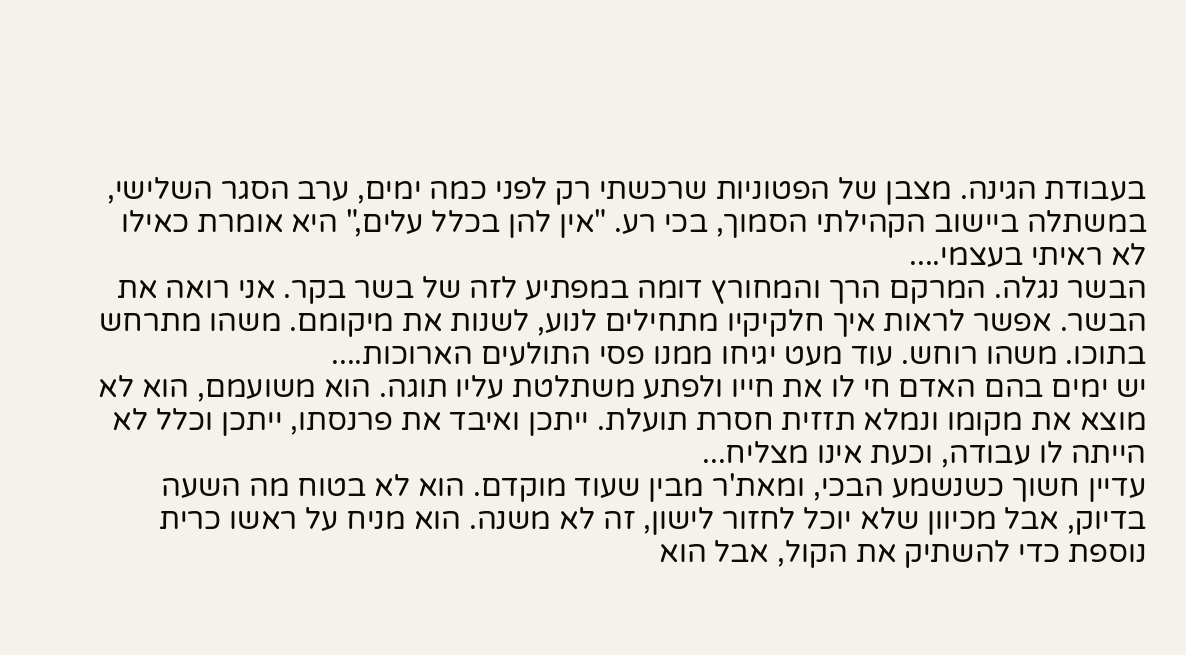בעבודת הגינה. מצבן של הפטוניות שרכשתי רק לפני כמה ימים, ערב הסגר השלישי, במשתלה ביישוב הקהילתי הסמוך, בכי רע. "אין להן בכלל עלים," היא אומרת כאילו לא ראיתי בעצמי....
הבשר נגלה. המרקם הרך והמחורץ דומה במפתיע לזה של בשר בקר. אני רואה את הבשר. אפשר לראות איך חלקיקיו מתחילים לנוע, לשנות את מיקומם. משהו מתרחש בתוכו. משהו רוחש. עוד מעט יגיחו ממנו פסי התולעים הארוכות....
יש ימים בהם האדם חי לו את חייו ולפתע משתלטת עליו תוגה. הוא משועמם, הוא לא מוצא את מקומו ונמלא תזזית חסרת תועלת. ייתכן ואיבד את פרנסתו, ייתכן וכלל לא הייתה לו עבודה, וכעת אינו מצליח...
עדיין חשוך כשנשמע הבכי, ומאת'ר מבין שעוד מוקדם. הוא לא בטוח מה השעה בדיוק, אבל מכיוון שלא יוכל לחזור לישון, זה לא משנה. הוא מניח על ראשו כרית נוספת כדי להשתיק את הקול, אבל הוא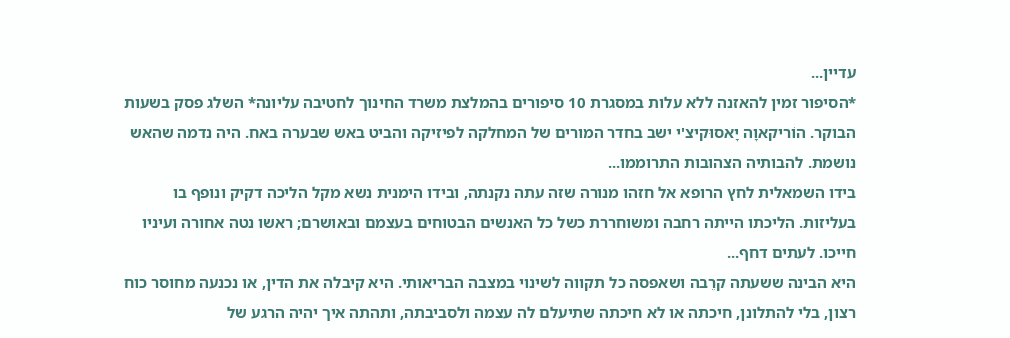עדיין...
*הסיפור זמין להאזנה ללא עלות במסגרת 10 סיפורים בהמלצת משרד החינוך לחטיבה עליונה* השלג פסק בשעות הבוקר. הוֹריקאוָה יָאסוּקיצ'י ישב בחדר המורים של המחלקה לפיזיקה והביט באש שבערה באח. היה נדמה שהאש נושמת. להבותיה הצהובות התרוממו...
בידו השמאלית לחץ הרופא אל חזהו מנורה שזה עתה נקנתה, ובידו הימנית נשא מקל הליכה דקיק ונופף בו בעליזות. הליכתו הייתה רחבה ומשוחררת כשל כל האנשים הבטוחים בעצמם ובאושרם; ראשו נטה אחורה ועיניו חייכו. לעתים דחף...
היא הבינה ששעתה קרֵבה ושאפסה כל תקווה לשינוי במצבה הבריאותי. היא קיבלה את הדין, או נכנעה מחוסר כוח רצון, בלי להתלונן, חיכתה או לא חיכתה שתיעלם לה עצמה ולסביבתה, ותהתה איך יהיה הרגע של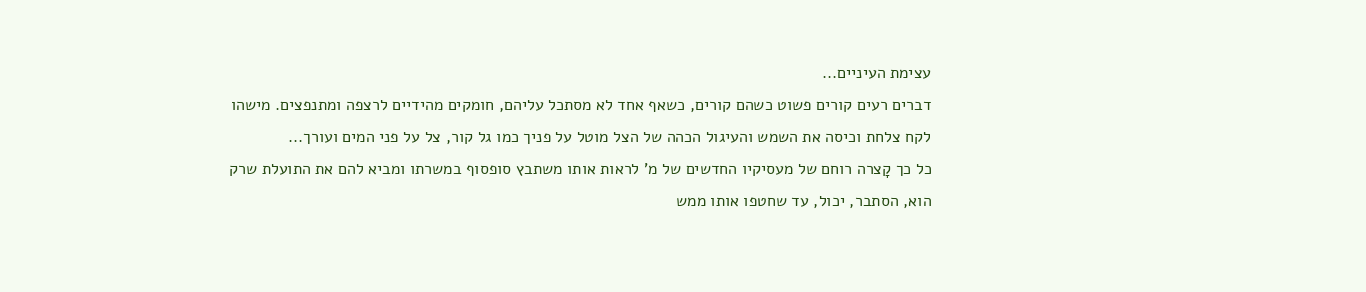עצימת העיניים...
דברים רעים קורים פשוט כשהם קורים, כשאף אחד לא מסתכל עליהם, חומקים מהידיים לרצפה ומתנפצים. מישהו לקח צלחת וכיסה את השמש והעיגול הכהה של הצל מוטל על פניך כמו גל קור, צל על פני המים ועורך...
כל כך קָצרה רוחם של מעסיקיו החדשים של מ’ לראות אותו משתבץ סופסוף במשרתו ומביא להם את התועלת שרק הוא, הסתבר, יכול, עד שחטפו אותו ממש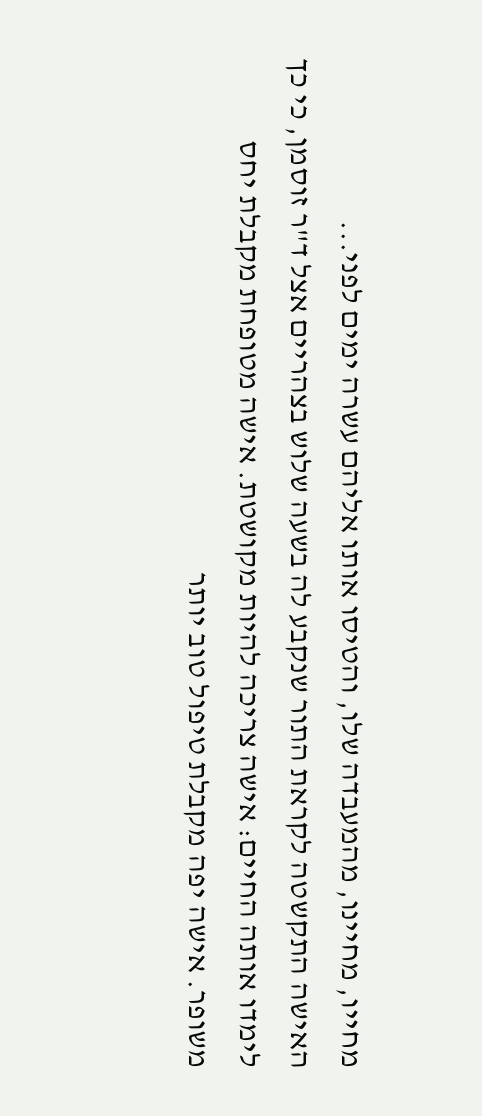מחייו, מחיינו, מהמעבדה שלו, והטיסו אותו אליהם עשרה ימים לפני...
האישה התקשטה לקראת התור שנקבע לה בשעה שלוש בצהריים אצל ד"ר זוסמן, כי כך לימדו אותה החיים: אישה צריכה להיות מקושטת. אישה מטופחת מקבלת יחס משופר. אישה יפה מקבלת טיפול טוב יותר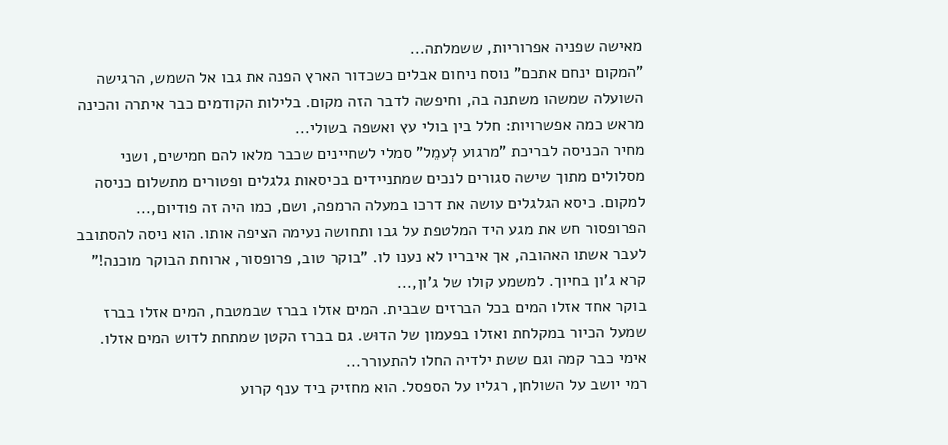מאישה שפניה אפרוריות, ששמלתה...
"המקום ינחם אתכם" נוסח ניחום אבלים כשכדור הארץ הפנה את גבו אל השמש, הרגישה השועלה שמשהו משתנה בה, וחיפשה לדבר הזה מקום. בלילות הקודמים כבר איתרה והכינה מראש כמה אפשרויות: חלל בין בולי עץ ואשפה בשולי...
מחיר הכניסה לבריכת "מרגוע לְעמֵל" סמלי לשחיינים שכבר מלאו להם חמישים, ושני מסלולים מתוך שישה סגורים לנכים שמתניידים בכיסאות גלגלים ופטורים מתשלום כניסה למקום. כיסא הגלגלים עושה את דרכו במעלה הרמפה, ושם, כמו היה זה פודיום,...
הפרופסור חש את מגע היד המלטפת על גבו ותחושה נעימה הציפה אותו. הוא ניסה להסתובב לעבר אשתו האהובה, אך איבריו לא נענו לו. "בוקר טוב, פרופסור, ארוחת הבוקר מוכנה!" קרא ג'ון בחיוך. למשמע קולו של ג'ון,...
בוקר אחד אזלו המים בכל הברזים שבבית. המים אזלו בברז שבמטבח, המים אזלו בברז שמעל הכיור במקלחת ואזלו בפעמון של הדוּש. גם בברז הקטן שמתחת לדוש המים אזלו. אימי כבר קמה וגם ששת ילדיה החלו להתעורר...
רמי יושב על השולחן, רגליו על הספסל. הוא מחזיק ביד ענף קרוע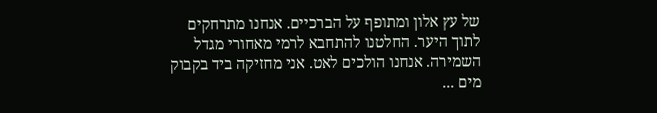של עץ אלון ומתופף על הברכיים. אנחנו מתרחקים לתוך היער. החלטנו להתחבא לרמי מאחורי מגדל השמירה. אנחנו הולכים לאט. אני מחזיקה ביד בקבוק מים ...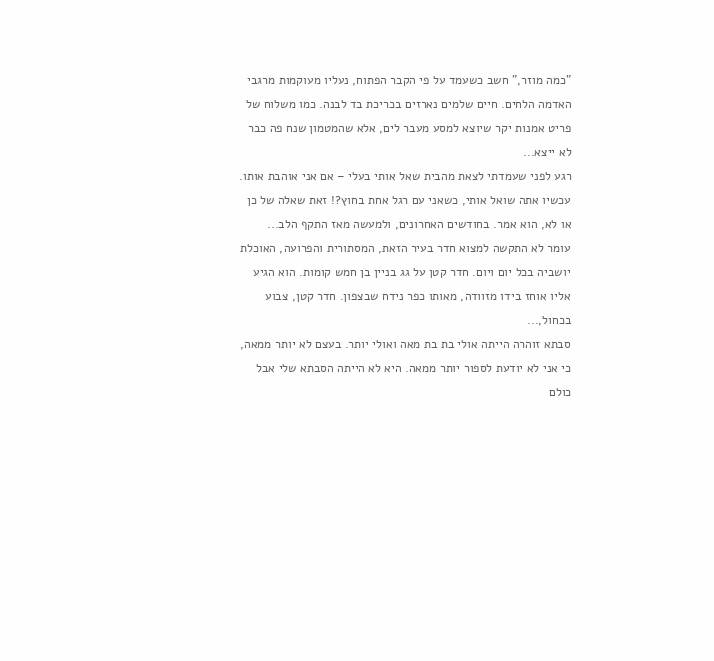"כמה מוזר," חשב כשעמד על פי הקבר הפתוח, נעליו מעוקמות מרגבי האדמה הלחים. חיים שלמים נארזים בכריכת בד לבנה. כמו משלוח של פריט אמנות יקר שיוצא למסע מעבר לים, אלא שהמטמון שנח פה כבר לא ייצא...
רגע לפני שעמדתי לצאת מהבית שאל אותי בעלי – אם אני אוהבת אותו. עכשיו אתה שואל אותי, כשאני עם רגל אחת בחוץ?! זאת שאלה של כן או לא, הוא אמר. בחודשים האחרונים, ולמעשה מאז התקף הלב...
עומר לא התקשה למצוא חדר בעיר הזאת, המסתורית והפרועה, האוכלת יושביה בכל יום ויום. חדר קטן על גג בניין בן חמש קומות. הוא הגיע אליו אוחז בידו מזוודה, מאותו כפר נידח שבצפון. חדר קטן, צבוע בכחול,...
סבתא זוהרה הייתה אולי בת בת מאה ואולי יותר. בעצם לא יותר ממאה, כי אני לא יודעת לספור יותר ממאה. היא לא הייתה הסבתא שלי אבל כולם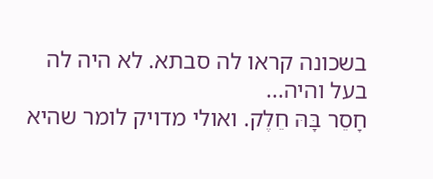בשכונה קראו לה סבתא. לא היה לה בעל והיה...
חָסֵר בָּהּ חֵלֶק. ואולי מדויק לומר שהיא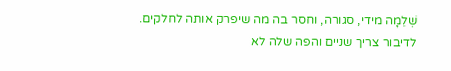שְׁלֵמָה מידי, סגורה, וחסר בה מה שיפרק אותה לחלקים. לדיבור צריך שניים והפה שלה לא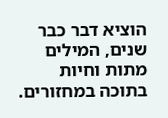הוציא דבר כבר שנים, המילים מתות וחיות בתוכה במחזורים.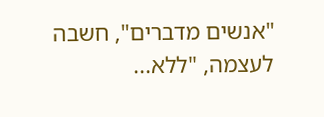"אנשים מדברים", חשבה לעצמה, "ללא...